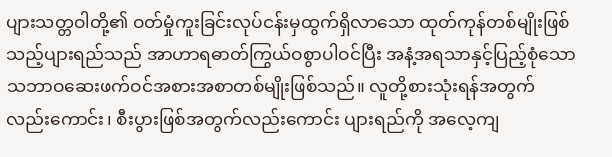ပျားသတ္တဝါတို့၏ ဝတ်မှုံကူးခြင်းလုပ်ငန်းမှထွက်ရှိလာသော ထုတ်ကုန်တစ်မျိုးဖြစ်သည့်ပျားရည်သည် အာဟာရဓာတ်ကြွယ်ဝစွာပါဝင်ပြီး အနံ့အရသာနှင့်ပြည့်စုံသော သဘာဝဆေးဖက်ဝင်အစားအစာတစ်မျိုးဖြစ်သည်။ လူတို့စားသုံးရန်အတွက်လည်းကောင်း၊ စီးပွားဖြစ်အတွက်လည်းကောင်း ပျားရည်ကို အလေ့ကျ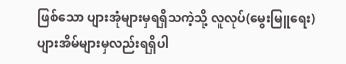ဖြစ်သော ပျားအုံများမှရရှိသကဲ့သို့ လူလုပ်(မွေးမြူရေး)ပျားအိမ်များမှလည်းရရှိပါ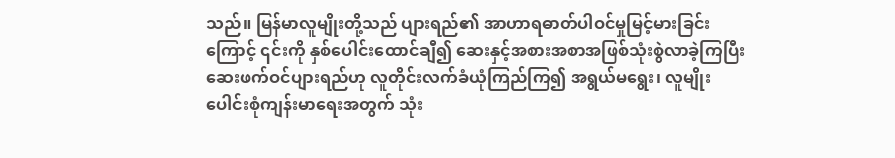သည်။ မြန်မာလူမျိုးတို့သည် ပျားရည်၏ အာဟာရဓာတ်ပါဝင်မှုမြင့်မားခြင်းကြောင့် ၎င်းကို နှစ်ပေါင်းထောင်ချီ၍ ဆေးနှင့်အစားအစာအဖြစ်သုံးစွဲလာခဲ့ကြပြီး ဆေးဖက်ဝင်ပျားရည်ဟု လူတိုင်းလက်ခံယုံကြည်ကြ၍ အရွယ်မရွေး၊ လူမျိုးပေါင်းစုံကျန်းမာရေးအတွက် သုံး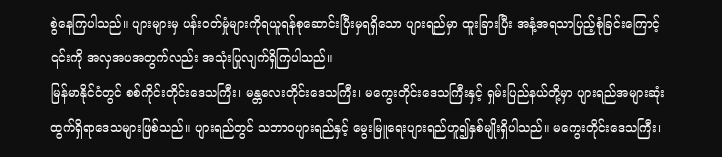စွဲနေကြပါသည်။ ပျားများမှ ပန်းဝတ်မှုံများကိုရယူရန်စုဆောင်းပြီးမှရရှိသော ပျားရည်မှာ ထူးခြားပြီး အနံ့အရသာပြည့်စုံခြင်းကြောင့် ၎င်းကို အလှအပအတွက်လည်း အသုံးပြုလျက်ရှိကြပါသည်။
မြန်မာနိုင်ငံတွင် စစ်ကိုင်းတိုင်းဒေသကြီး၊ မန္တလေးတိုင်းဒေသကြီး၊ မကွေးတိုင်းဒေသကြီးနှင့် ရှမ်းပြည်နယ်တို့မှာ ပျားရည်အများဆုံးထွက်ရှိရာဒေသများဖြစ်သည်။ ပျားရည်တွင် သဘာဝပျားရည်နှင့် မွေးမြူရေးပျားရည်ဟူ၍နှစ်မျိုးရှိပါသည်။ မကွေးတိုင်းဒေသကြီး၊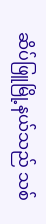ဆိပ်ဖြူမြို့နယ်သည် သစ်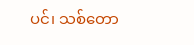ပင်၊ သစ်တော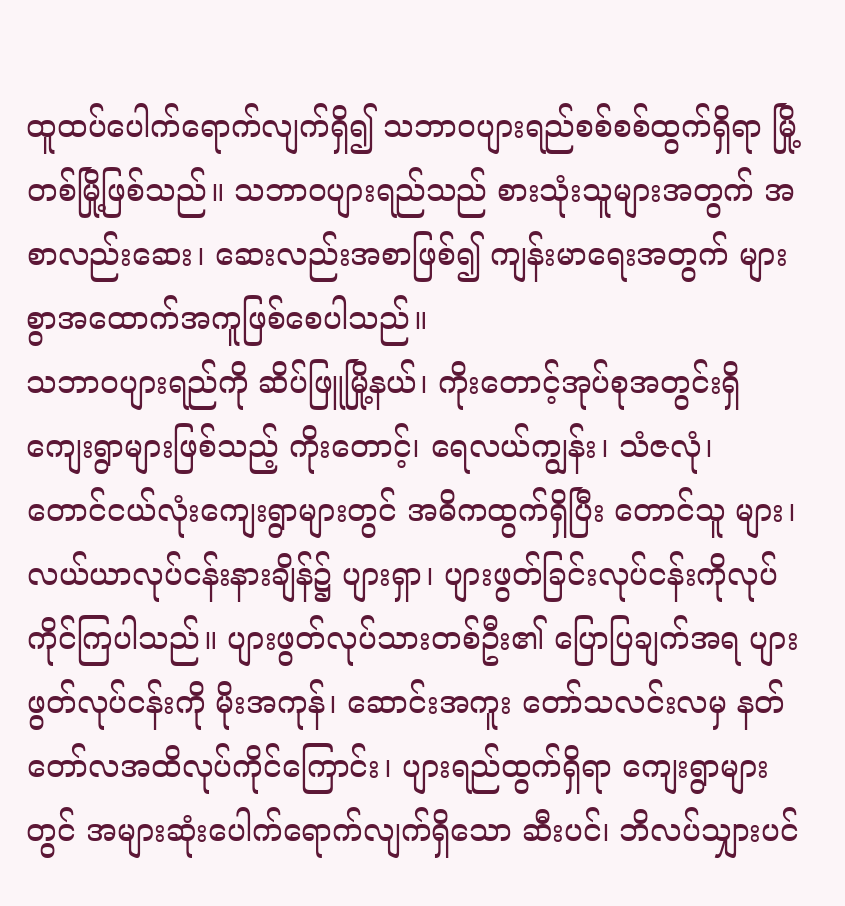ထူထပ်ပေါက်ရောက်လျက်ရှိ၍ သဘာဝပျားရည်စစ်စစ်ထွက်ရှိရာ မြို့တစ်မြို့ဖြစ်သည်။ သဘာဝပျားရည်သည် စားသုံးသူများအတွက် အစာလည်းဆေး၊ ဆေးလည်းအစာဖြစ်၍ ကျန်းမာရေးအတွက် များစွာအထောက်အကူဖြစ်စေပါသည်။
သဘာဝပျားရည်ကို ဆိပ်ဖြူမြို့နယ်၊ ကိုးတောင့်အုပ်စုအတွင်းရှိ ကျေးရွာများဖြစ်သည့် ကိုးတောင့်၊ ရေလယ်ကျွန်း၊ သံဇလုံ၊ တောင်ငယ်လုံးကျေးရွာများတွင် အဓိကထွက်ရှိပြီး တောင်သူ များ၊ လယ်ယာလုပ်ငန်းနားချိန်၌ ပျားရှာ၊ ပျားဖွတ်ခြင်းလုပ်ငန်းကိုလုပ်ကိုင်ကြပါသည်။ ပျားဖွတ်လုပ်သားတစ်ဦး၏ ပြောပြချက်အရ ပျားဖွတ်လုပ်ငန်းကို မိုးအကုန်၊ ဆောင်းအကူး တော်သလင်းလမှ နတ်တော်လအထိလုပ်ကိုင်ကြောင်း၊ ပျားရည်ထွက်ရှိရာ ကျေးရွာများတွင် အများဆုံးပေါက်ရောက်လျက်ရှိသော ဆီးပင်၊ ဘိလပ်သျှားပင်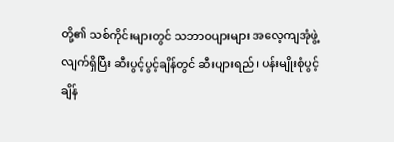တို့၏ သစ်ကိုင်းများတွင် သဘာဝပျားများ အလေ့ကျအုံဖွဲ့လျက်ရှိပြီး ဆီးပွင့်ပွင့်ချိန်တွင် ဆီးပျားရည်၊ ပန်းမျိုးစုံပွင့်ချိန်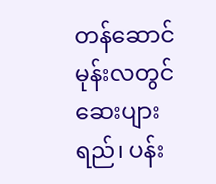တန်ဆောင်မုန်းလတွင် ဆေးပျားရည်၊ ပန်း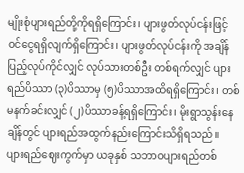မျိုးစုံပျားရည်တို့ကိုရရှိကြောင်း၊ ပျားဖွတ်လုပ်ငန်းဖြင့် ဝင်ငွေရရှိလျက်ရှိကြောင်း၊ ပျားဖွတ်လုပ်ငန်းကို အချိန်ပြည့်လုပ်ကိုင်လျှင် လုပ်သားတစ်ဦး တစ်ရက်လျှင် ပျားရည်ပိဿာ (၃)ပိဿာမှ (၅)ပိဿာအထိရရှိကြောင်း၊ တစ်မနက်ခင်းလျှင် (၂)ပိဿာခန့်ရရှိကြောင်း၊ မိုးရွာသွန်းနေချိန်တွင် ပျားရည်အထွက်နည်းကြောင်းသိရှိရသည်။
ပျားရည်ဈေးကွက်မှာ ယခုနှစ် သဘာဝပျားရည်တစ်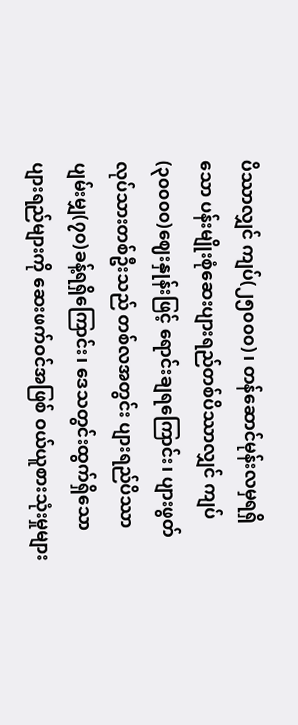ပိဿာလျှင် ကျပ်(၂၅၀၀၀)၊ တန်ဆောင်မုန်းလမှရရှိသော ပန်းမျိုးစုံဆေးပျားရည်တစ်ပိဿာလျှင် ကျပ်(၃၀၀၀၀)ဈေးနှုန်းဖြင့် ရောင်းချရကြောင်း၊ ပျားဖွတ်လုပ်သားတစ်ဦးသည် တစ်လအတွင်း ပျားရည်ပိဿာ ပျမ်းမျှ(၇၀)ခန့်ရရှိကြောင်း၊ ဒေသတွင်းထွက်ရှိသောပျားရည်များကို ဆေးဖက်ဝင်အဖြစ် ဝယ်ယူစားသုံးမှုများ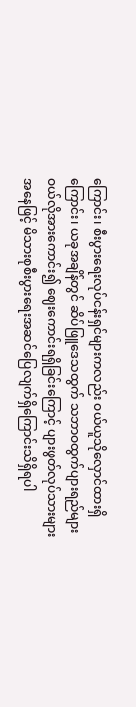ကြောင်း၊ စီးပွားရေးလုပ်ငန်းရှင်များကလည်း ဝယ်ယူသိုလှောင်ထားရှိကြောင်း၊ ယခုအချိန်တွင် ဆိပ်ဖြူဒေသထွက် သဘာဝထွက်ပျားရည်များ ဝယ်လိုအားကောင်း၍ ဈေးကောင်းရရှိခြင်းကြောင့် ပျားဖွတ်လုပ်သားများအနေဖြင့် မိသားစုစီးပွားရေးအဆင်ပြေလျက်ရှိကြောင်းသိရှိရပါ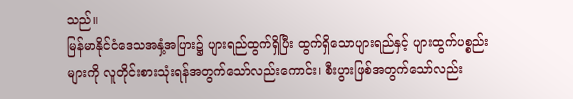သည်။
မြန်မာနိုင်ငံဒေသအနှံ့အပြား၌ ပျားရည်ထွက်ရှိပြီး ထွက်ရှိသောပျားရည်နှင့် ပျားထွက်ပစ္စည်းများကို လူတိုင်းစားသုံးရန်အတွက်သော်လည်းကောင်း၊ စီးပွားဖြစ်အတွက်သော်လည်း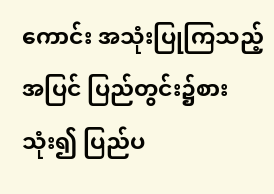ကောင်း အသုံးပြုကြသည့်အပြင် ပြည်တွင်း၌စားသုံး၍ ပြည်ပ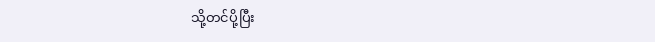သို့တင်ပို့ပြီး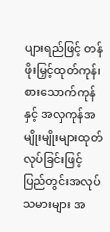ပျားရည်ဖြင့် တန်ဖိုးမြှင့်ထုတ်ကုန်၊ စားသောက်ကုန်နှင့် အလှကုန်အမျိုးမျိုးများထုတ်လုပ်ခြင်းဖြင့် ပြည်တွင်းအလုပ်သမားများ အ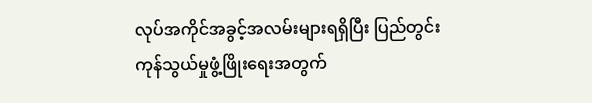လုပ်အကိုင်အခွင့်အလမ်းများရရှိပြီး ပြည်တွင်းကုန်သွယ်မှုဖွံ့ဖြိုးရေးအတွက်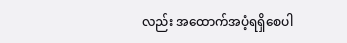လည်း အထောက်အပံ့ရရှိစေပါ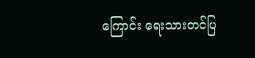ကြောင်း ရေးသားတင်ပြ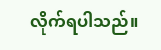လိုက်ရပါသည်။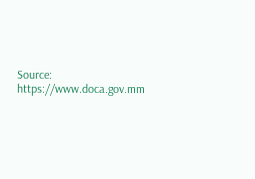Source: https://www.doca.gov.mm